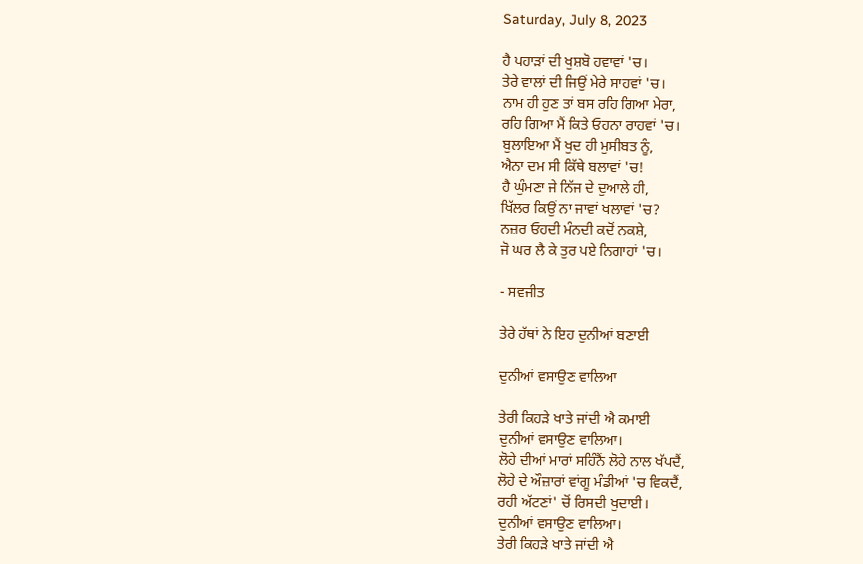Saturday, July 8, 2023

ਹੈ ਪਹਾੜਾਂ ਦੀ ਖੁਸ਼ਬੋ ਹਵਾਵਾਂ 'ਚ।
ਤੇਰੇ ਵਾਲਾਂ ਦੀ ਜਿਉਂ ਮੇਰੇ ਸਾਹਵਾਂ 'ਚ।
ਨਾਮ ਹੀ ਹੁਣ ਤਾਂ ਬਸ ਰਹਿ ਗਿਆ ਮੇਰਾ,
ਰਹਿ ਗਿਆ ਮੈਂ ਕਿਤੇ ਓਹਨਾ ਰਾਹਵਾਂ 'ਚ।
ਬੁਲਾਇਆ ਮੈਂ ਖੁਦ ਹੀ ਮੁਸੀਬਤ ਨੂੰ,
ਐਨਾ ਦਮ ਸੀ ਕਿੱਥੇ ਬਲਾਵਾਂ 'ਚ!
ਹੈ ਘੁੰਮਣਾ ਜੇ ਨਿੱਜ ਦੇ ਦੁਆਲੇ ਹੀ,
ਖਿੱਲਰ ਕਿਉਂ ਨਾ ਜਾਵਾਂ ਖਲਾਵਾਂ 'ਚ?
ਨਜ਼ਰ ਓਹਦੀ ਮੰਨਦੀ ਕਦੋਂ ਨਕਸ਼ੇ,
ਜੋ ਘਰ ਲੈ ਕੇ ਤੁਰ ਪਏ ਨਿਗਾਹਾਂ 'ਚ।

- ਸਵਜੀਤ

ਤੇਰੇ ਹੱਥਾਂ ਨੇ ਇਹ ਦੁਨੀਆਂ ਬਣਾਈ

ਦੁਨੀਆਂ ਵਸਾਉਣ ਵਾਲਿਆ

ਤੇਰੀ ਕਿਹੜੇ ਖਾਤੇ ਜਾਂਦੀ ਐ ਕਮਾਈ
ਦੁਨੀਆਂ ਵਸਾਉਣ ਵਾਲਿਆ।
ਲੋਹੇ ਦੀਆਂ ਮਾਰਾਂ ਸਹਿੰਨੈਂ ਲੋਹੇ ਨਾਲ ਖੱਪਦੈਂ,
ਲੋਹੇ ਦੇ ਔਜ਼ਾਰਾਂ ਵਾਂਗੂ ਮੰਡੀਆਂ 'ਚ ਵਿਕਦੈਂ,
ਰਹੀ ਅੱਟਣਾਂ' ਚੋਂ ਰਿਸਦੀ ਖੁਦਾਈ।
ਦੁਨੀਆਂ ਵਸਾਉਣ ਵਾਲਿਆ।
ਤੇਰੀ ਕਿਹੜੇ ਖਾਤੇ ਜਾਂਦੀ ਐ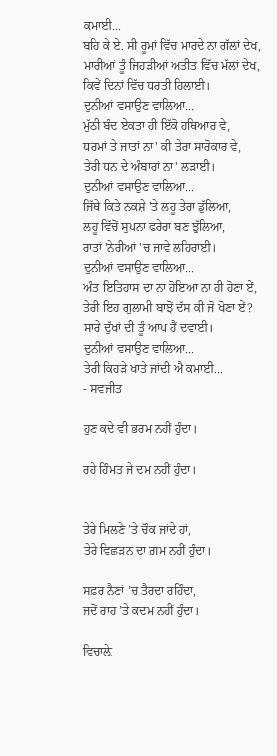ਕਮਾਈ...
ਬਹਿ ਕੇ ਏ. ਸੀ ਰੂਮਾਂ ਵਿੱਚ ਮਾਰਦੇ ਨਾ ਗੱਲਾਂ ਦੇਖ,
ਮਾਰੀਆਂ ਤੂੰ ਜਿਹੜੀਆਂ ਅਤੀਤ ਵਿੱਚ ਮੱਲਾਂ ਦੇਖ,
ਕਿਵੇਂ ਦਿਨਾਂ ਵਿੱਚ ਧਰਤੀ ਹਿਲਾਈ।
ਦੁਨੀਆਂ ਵਸਾਉਣ ਵਾਲਿਆ...
ਮੁੱਠੀ ਬੰਦ ਏਕਤਾ ਹੀ ਇੱਕੋ ਹਥਿਆਰ ਵੇ,
ਧਰਮਾਂ ਤੇ ਜਾਤਾਂ ਨਾ' ਕੀ ਤੇਰਾ ਸਾਰੋਕਾਰ ਵੇ,
ਤੇਰੀ ਧਨ ਦੇ ਅੰਬਾਰਾਂ ਨਾ' ਲੜਾਈ।
ਦੁਨੀਆਂ ਵਸਾਉਣ ਵਾਲਿਆ...
ਜਿੱਥੇ ਕਿਤੇ ਨਕਸ਼ੇ 'ਤੇ ਲਹੂ ਤੇਰਾ ਡੁੱਲਿਆ,
ਲਹੂ ਵਿੱਚੋਂ ਸੁਪਨਾ ਫਰੇਰਾ ਬਣ ਝੁੱਲਿਆ,
ਰਾਤਾਂ 'ਨੇਰੀਆਂ 'ਚ ਜਾਵੇ ਲਹਿਰਾਈ।
ਦੁਨੀਆਂ ਵਸਾਉਣ ਵਾਲਿਆ...
ਅੰਤ ਇਤਿਹਾਸ ਦਾ ਨਾ ਹੋਇਆ ਨਾ ਹੀ ਹੋਣਾ ਏਂ,
ਤੇਰੀ ਇਹ ਗੁਲਾਮੀ ਬਾਝੋਂ ਦੱਸ ਕੀ ਜੋ ਖੋਣਾ ਏਂ?
ਸਾਰੇ ਦੁੱਖਾਂ ਦੀ ਤੂੰ ਆਪ ਹੈਂ ਦਵਾਈ।
ਦੁਨੀਆਂ ਵਸਾਉਣ ਵਾਲਿਆ...
ਤੇਰੀ ਕਿਹੜੇ ਖਾਤੇ ਜਾਂਦੀ ਐ ਕਮਾਈ...
- ਸਵਜੀਤ

ਹੁਣ ਕਦੇ ਵੀ ਭਰਮ ਨਹੀਂ ਹੁੰਦਾ।

ਰਹੇ ਹਿੰਮਤ ਜੇ ਦਮ ਨਹੀਂ ਹੁੰਦਾ।


ਤੇਰੇ ਮਿਲਣੇ ’ਤੇ ਚੌਕ ਜਾਂਦੇ ਹਾਂ,
ਤੇਰੇ ਵਿਛੜਨ ਦਾ ਗ਼ਮ ਨਹੀਂ ਹੁੰਦਾ।

ਸਫ਼ਰ ਨੈਣਾਂ ’ਚ ਤੈਰਦਾ ਰਹਿੰਦਾ,
ਜਦੋਂ ਰਾਹ ’ਤੇ ਕਦਮ ਨਹੀਂ ਹੁੰਦਾ।

ਵਿਚਾਲ਼ੇ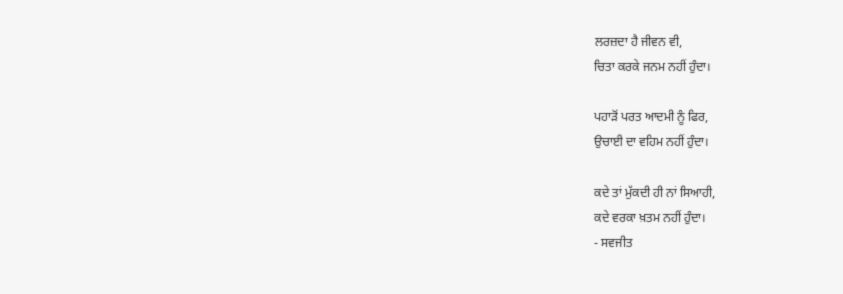ਲਰਜ਼ਦਾ ਹੈ ਜੀਵਨ ਵੀ,
ਚਿਤਾ ਕਰਕੇ ਜਨਮ ਨਹੀਂ ਹੁੰਦਾ।

ਪਹਾੜੋਂ ਪਰਤ ਆਦਮੀ ਨੂੰ ਫਿਰ,
ਉਚਾਈ ਦਾ ਵਹਿਮ ਨਹੀਂ ਹੁੰਦਾ।

ਕਦੇ ਤਾਂ ਮੁੱਕਦੀ ਹੀ ਨਾਂ ਸਿਆਹੀ,
ਕਦੇ ਵਰਕਾ ਖ਼ਤਮ ਨਹੀਂ ਹੁੰਦਾ।
- ਸਵਜੀਤ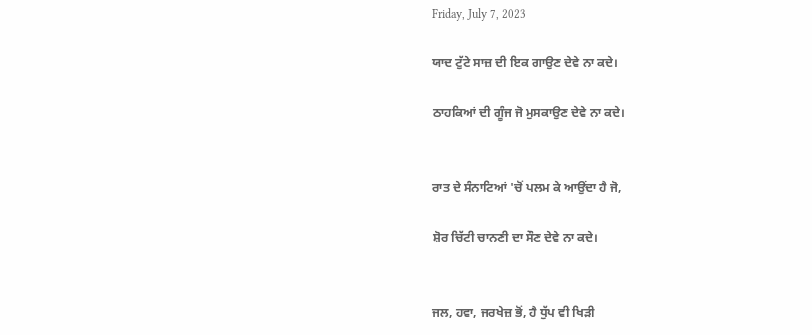Friday, July 7, 2023

ਯਾਦ ਟੁੱਟੇ ਸਾਜ਼ ਦੀ ਇਕ ਗਾਉਣ ਦੇਵੇ ਨਾ ਕਦੇ।

ਠਾਹਕਿਆਂ ਦੀ ਗੂੰਜ ਜੋ ਮੁਸਕਾਉਣ ਦੇਵੇ ਨਾ ਕਦੇ।


ਰਾਤ ਦੇ ਸੰਨਾਟਿਆਂ 'ਚੋਂ ਪਲਮ ਕੇ ਆਉਂਦਾ ਹੈ ਜੋ,

ਸ਼ੋਰ ਚਿੱਟੀ ਚਾਨਣੀ ਦਾ ਸੌਣ ਦੇਵੇ ਨਾ ਕਦੇ।


ਜਲ, ਹਵਾ, ਜਰਖੇਜ਼ ਭੋਂ, ਹੈ ਧੁੱਪ ਵੀ ਖਿੜੀ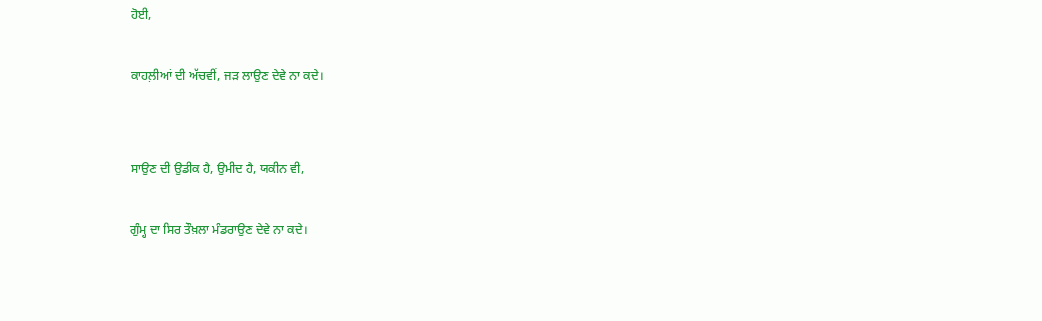ਹੋਈ,

ਕਾਹਲ਼ੀਆਂ ਦੀ ਅੱਚਵੀਂ, ਜੜ ਲਾਉਣ ਦੇਵੇ ਨਾ ਕਦੇ।


ਸਾਉਣ ਦੀ ਉਡੀਕ ਹੈ, ਉਮੀਦ ਹੈ, ਯਕੀਨ ਵੀ,

ਗੁੰਮ੍ਹ ਦਾ ਸਿਰ ਤੌਖ਼ਲਾ ਮੰਡਰਾਉਣ ਦੇਵੇ ਨਾ ਕਦੇ।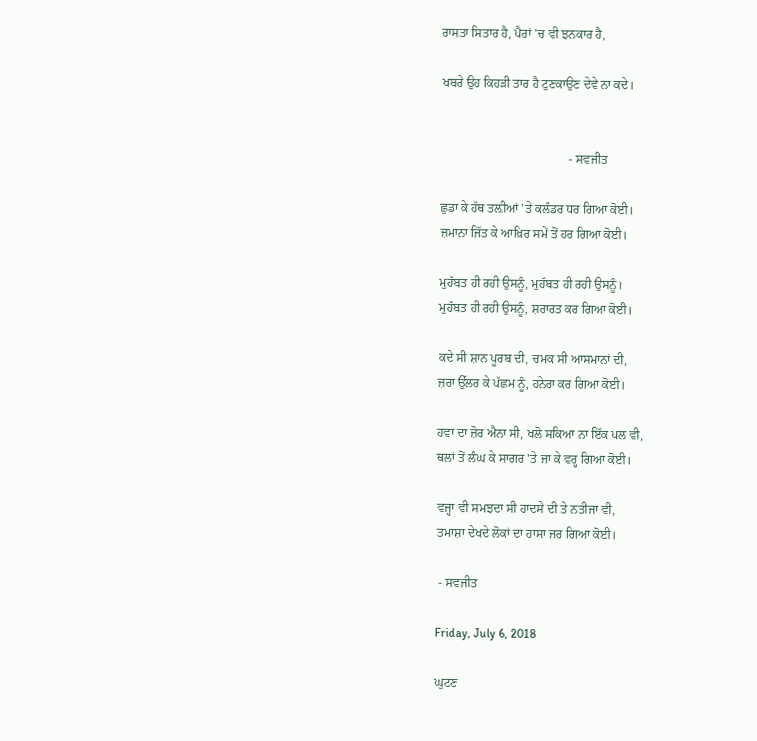ਰਾਸਤਾ ਸਿਤਾਰ ਹੈ, ਪੈਰਾਂ 'ਚ ਵੀ ਝਨਕਾਰ ਹੈ,

ਖਬਰੇ ਉਹ ਕਿਹੜੀ ਤਾਰ ਹੈ ਟੁਣਕਾਉਣ ਦੇਵੇ ਨਾ ਕਦੇ।


                                         - ਸਵਜੀਤ

ਛੁਡਾ ਕੇ ਹੱਥ ਤਲ਼ੀਆਂ 'ਤੇ ਕਲੰਡਰ ਧਰ ਗਿਆ ਕੋਈ।
ਜ਼ਮਾਨਾ ਜਿੱਤ ਕੇ ਆਖ਼ਿਰ ਸਮੇਂ ਤੋਂ ਹਰ ਗਿਆ ਕੋਈ।

ਮੁਹੱਬਤ ਹੀ ਰਹੀ ਉਸਨੂੰ, ਮੁਹੱਬਤ ਹੀ ਰਹੀ ਉਸਨੂੰ।
ਮੁਹੱਬਤ ਹੀ ਰਹੀ ਉਸਨੂੰ, ਸ਼ਰਾਰਤ ਕਰ ਗਿਆ ਕੋਈ।

ਕਦੇ ਸੀ ਸ਼ਾਨ ਪੂਰਬ ਦੀ, ਚਮਕ ਸੀ ਆਸਮਾਨਾਂ ਦੀ,
ਜ਼ਰਾ ਉੱਲਰ ਕੇ ਪੱਛਮ ਨੂੰ, ਹਨੇਰਾ ਕਰ ਗਿਆ ਕੋਈ।

ਹਵਾ ਦਾ ਜ਼ੋਰ ਐਨਾ ਸੀ, ਖਲੋ ਸਕਿਆ ਨਾ ਇੱਕ ਪਲ ਵੀ,
ਥਲਾਂ ਤੋਂ ਲੰਘ ਕੇ ਸਾਗਰ 'ਤੇ ਜਾ ਕੇ ਵਰ੍ਹ ਗਿਆ ਕੋਈ।

ਵਜ੍ਹਾ ਵੀ ਸਮਝਦਾ ਸੀ ਹਾਦਸੇ ਦੀ ਤੇ ਨਤੀਜਾ ਵੀ,
ਤਮਾਸ਼ਾ ਦੇਖਦੇ ਲੋਕਾਂ ਦਾ ਹਾਸਾ ਜਰ ਗਿਆ ਕੋਈ।

 - ਸਵਜੀਤ

Friday, July 6, 2018

ਘੁਟਣ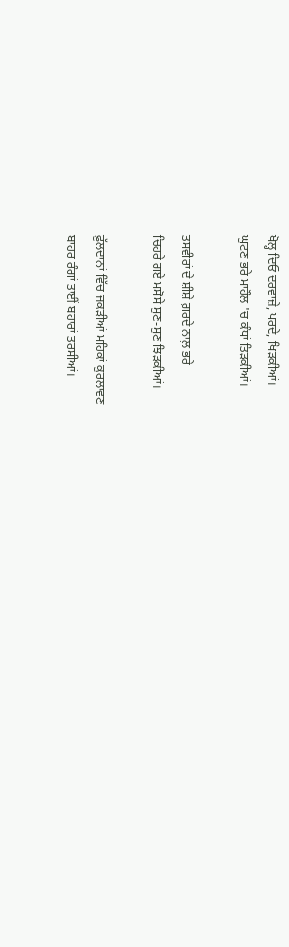ਖੋਲ੍ਹ ਦਿਓ ਦਰਵਾਜ਼ੇ, ਪਰਦੇ, ਖਿੜਕੀਆਂ।
ਘੁਟਣ ਭਰੇ ਮਾਹੌਲ 'ਚ ਕੰਧਾਂ ਤਿੜਕੀਆਂ।

ਤਸਵੀਰਾਂ ਦੇ ਸ਼ੀਸ਼ੇ ਗ਼ਰਦੇ ਨਾਲ਼ ਭਰੇ
ਚਿਹਰੇ ਗਏ ਮਸੋਸੇ ਸੁਣ-ਸੁਣ ਝਿੜਕੀਆਂ।

ਫ਼ੁੱਲਦਾਨਾਂ ਵਿੱਚ ਜਕੜੀਆਂ ਮਹਿਕਾਂ ਕੁਰਲਾਵਣ
ਬਾਹਰ ਰੰਗਾਂ ਤਾਈਂ ਬਹਾਰਾਂ ਤਰਸੀਆਂ।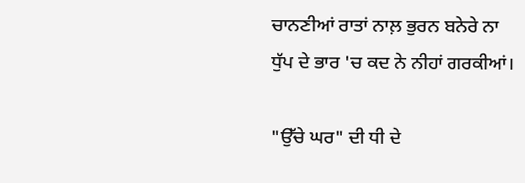ਚਾਨਣੀਆਂ ਰਾਤਾਂ ਨਾਲ਼ ਭੁਰਨ ਬਨੇਰੇ ਨਾ
ਧੁੱਪ ਦੇ ਭਾਰ 'ਚ ਕਦ ਨੇ ਨੀਹਾਂ ਗਰਕੀਆਂ।

"ਉੱਚੇ ਘਰ" ਦੀ ਧੀ ਦੇ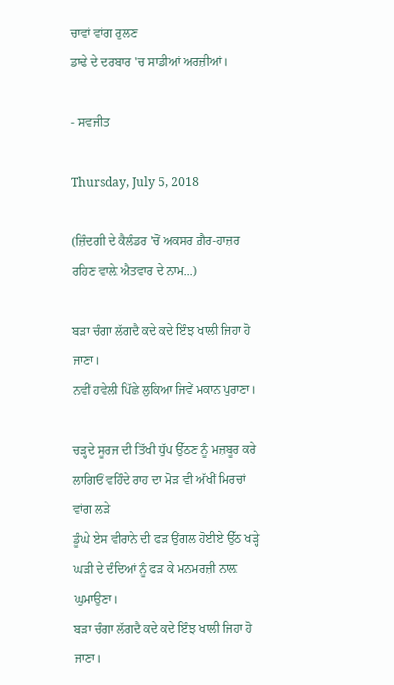ਚਾਵਾਂ ਵਾਂਗ ਰੁਲਣ
ਡਾਢੇ ਦੇ ਦਰਬਾਰ 'ਚ ਸਾਡੀਆਂ ਅਰਜ਼ੀਆਂ।

- ਸਵਜੀਤ

Thursday, July 5, 2018

(ਜ਼ਿੰਦਗੀ ਦੇ ਕੈਲੰਡਰ 'ਚੋਂ ਅਕਸਰ ਗ਼ੈਰ-ਹਾਜ਼ਰ ਰਹਿਣ ਵਾਲ਼ੇ ਐਤਵਾਰ ਦੇ ਨਾਮ...)

ਬੜਾ ਚੰਗਾ ਲੱਗਦੈ ਕਦੇ ਕਦੇ ਇੰਝ ਖਾਲੀ ਜਿਹਾ ਹੋ ਜਾਣਾ।
ਨਵੀਂ ਹਵੇਲੀ ਪਿੱਛੇ ਲੁਕਿਆ ਜਿਵੇਂ ਮਕਾਨ ਪੁਰਾਣਾ।

ਚੜ੍ਹਦੇ ਸੂਰਜ ਦੀ ਤਿੱਖੀ ਧੁੱਪ ਉੱਠਣ ਨੂੰ ਮਜ਼ਬੂਰ ਕਰੇ
ਲਾਗਿਓਂ ਵਹਿੰਦੇ ਰਾਹ ਦਾ ਮੋੜ ਵੀ ਅੱਖੀਂ ਮਿਰਚਾਂ ਵਾਂਗ ਲੜੇ
ਡੂੰਘੇ ਏਸ ਵੀਰਾਨੇ ਦੀ ਫੜ ਉਂਗਲ ਹੋਈਏ ਉੱਠ ਖੜ੍ਹੇ
ਘੜੀ ਦੇ ਦੰਦਿਆਂ ਨੂੰ ਫੜ ਕੇ ਮਨਮਰਜ਼ੀ ਨਾਲ਼ ਘੁਮਾਉਣਾ।
ਬੜਾ ਚੰਗਾ ਲੱਗਦੈ ਕਦੇ ਕਦੇ ਇੰਝ ਖਾਲੀ ਜਿਹਾ ਹੋ ਜਾਣਾ।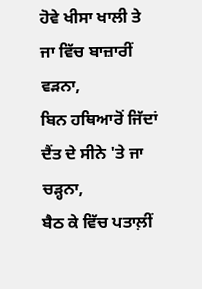ਹੋਵੇ ਖੀਸਾ ਖਾਲੀ ਤੇ ਜਾ ਵਿੱਚ ਬਾਜ਼ਾਰੀਂ ਵੜਨਾ,
ਬਿਨ ਹਥਿਆਰੋਂ ਜਿੱਦਾਂ ਦੈਂਤ ਦੇ ਸੀਨੇ 'ਤੇ ਜਾ ਚੜ੍ਹਨਾ,
ਬੈਠ ਕੇ ਵਿੱਚ ਪਤਾਲ਼ੀਂ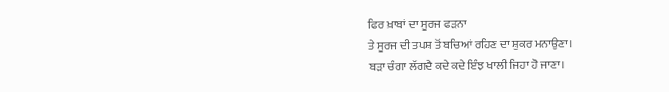ਫਿਰ ਖ਼ਾਬਾਂ ਦਾ ਸੂਰਜ ਫੜਨਾ
ਤੇ ਸੂਰਜ ਦੀ ਤਪਸ਼ ਤੋਂ ਬਚਿਆਂ ਰਹਿਣ ਦਾ ਸ਼ੁਕਰ ਮਨਾਉਣਾ।
ਬੜਾ ਚੰਗਾ ਲੱਗਦੈ ਕਦੇ ਕਦੇ ਇੰਝ ਖਾਲੀ ਜਿਹਾ ਹੋ ਜਾਣਾ।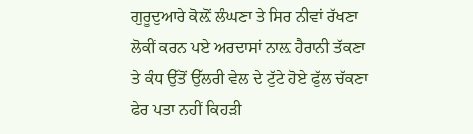ਗੁਰੂਦੁਆਰੇ ਕੋਲ਼ੋਂ ਲੰਘਣਾ ਤੇ ਸਿਰ ਨੀਵਾਂ ਰੱਖਣਾ
ਲੋਕੀਂ ਕਰਨ ਪਏ ਅਰਦਾਸਾਂ ਨਾਲ਼ ਹੈਰਾਨੀ ਤੱਕਣਾ
ਤੇ ਕੰਧ ਉੱਤੋਂ ਉੱਲਰੀ ਵੇਲ ਦੇ ਟੁੱਟੇ ਹੋਏ ਫੁੱਲ ਚੱਕਣਾ
ਫੇਰ ਪਤਾ ਨਹੀਂ ਕਿਹੜੀ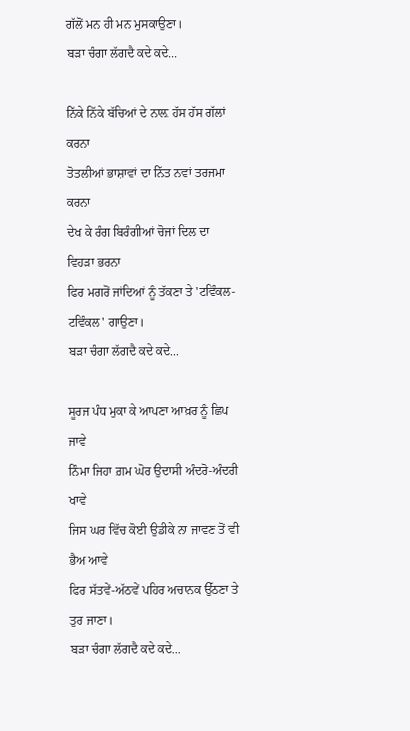ਗੱਲੋਂ ਮਨ ਹੀ ਮਨ ਮੁਸਕਾਉਣਾ।
ਬੜਾ ਚੰਗਾ ਲੱਗਦੈ ਕਦੇ ਕਦੇ...

ਨਿੱਕੇ ਨਿੱਕੇ ਬੱਚਿਆਂ ਦੇ ਨਾਲ਼ ਹੱਸ ਹੱਸ ਗੱਲਾਂ ਕਰਨਾ
ਤੋਤਲੀਆਂ ਭਾਸ਼ਾਵਾਂ ਦਾ ਨਿੱਤ ਨਵਾਂ ਤਰਜਮਾ ਕਰਨਾ
ਦੇਖ ਕੇ ਰੰਗ ਬਿਰੰਗੀਆਂ ਚੋਜਾਂ ਦਿਲ ਦਾ ਵਿਹੜਾ ਭਰਨਾ
ਫਿਰ ਮਗਰੋਂ ਜਾਂਦਿਆਂ ਨੂੰ ਤੱਕਣਾ ਤੇ 'ਟਵਿੰਕਲ-ਟਵਿੰਕਲ' ਗਾਉਣਾ।
ਬੜਾ ਚੰਗਾ ਲੱਗਦੈ ਕਦੇ ਕਦੇ...

ਸੂਰਜ ਪੰਧ ਮੁਕਾ ਕੇ ਆਪਣਾ ਆਖ਼ਰ ਨੂੰ ਛਿਪ ਜਾਵੇ
ਨਿੰਮਾ ਜਿਹਾ ਗ਼ਮ ਘੋਰ ਉਦਾਸੀ ਅੰਦਰੋ-ਅੰਦਰੀ ਖਾਵੇ
ਜਿਸ ਘਰ ਵਿੱਚ ਕੋਈ ਉਡੀਕੇ ਨਾ ਜਾਵਣ ਤੋਂ ਵੀ ਭੈਅ ਆਵੇ
ਫਿਰ ਸੱਤਵੇਂ-ਅੱਠਵੇਂ ਪਹਿਰ ਅਚਾਨਕ ਉੱਠਣਾ ਤੇ ਤੁਰ ਜਾਣਾ।
ਬੜਾ ਚੰਗਾ ਲੱਗਦੈ ਕਦੇ ਕਦੇ...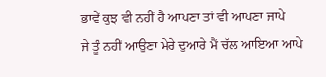ਭਾਵੇਂ ਕੁਝ ਵੀ ਨਹੀਂ ਹੈ ਆਪਣਾ ਤਾਂ ਵੀ ਆਪਣਾ ਜਾਪੇ
ਜੇ ਤੂੰ ਨਹੀਂ ਆਉਣਾ ਮੇਰੇ ਦੁਆਰੇ ਮੈਂ ਚੱਲ ਆਇਆ ਆਪੇ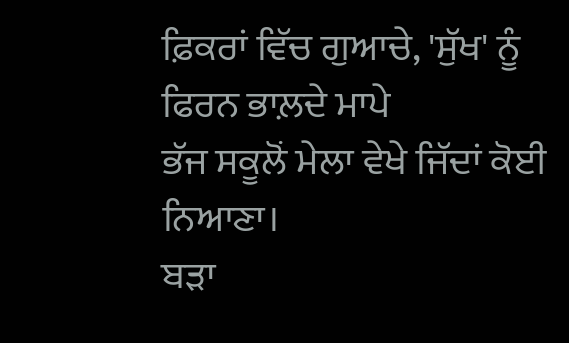ਫ਼ਿਕਰਾਂ ਵਿੱਚ ਗੁਆਚੇ, 'ਸੁੱਖ' ਨੂੰ ਫਿਰਨ ਭਾਲ਼ਦੇ ਮਾਪੇ
ਭੱਜ ਸਕੂਲੋਂ ਮੇਲਾ ਵੇਖੇ ਜਿੱਦਾਂ ਕੋਈ ਨਿਆਣਾ।
ਬੜਾ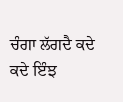ਚੰਗਾ ਲੱਗਦੈ ਕਦੇ ਕਦੇ ਇੰਝ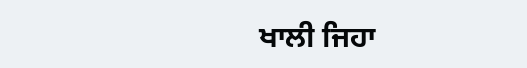ਖਾਲੀ ਜਿਹਾ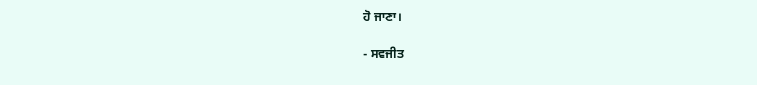ਹੋ ਜਾਣਾ।

- ਸਵਜੀਤ